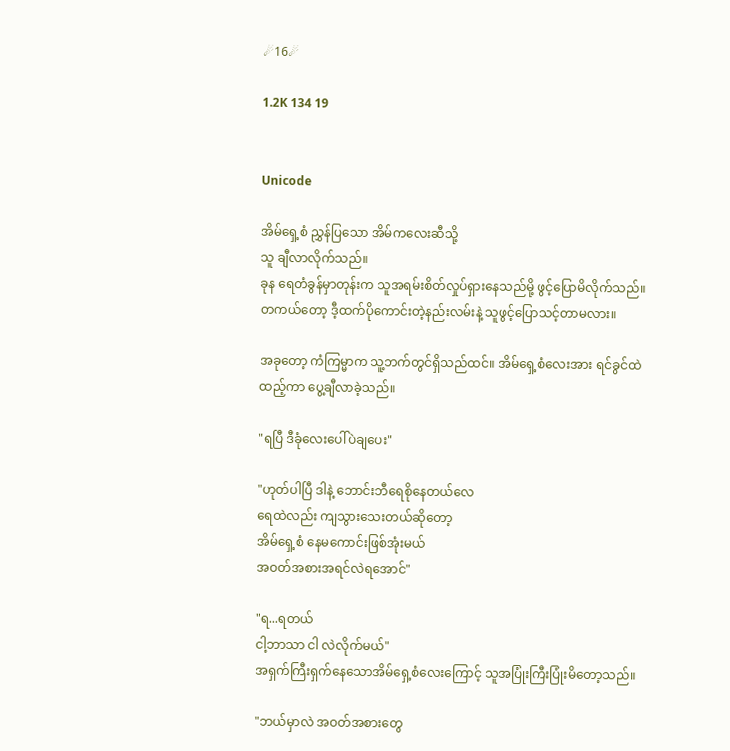☄16☄

1.2K 134 19


Unicode

အိမ်ရှေ့စံ ညွှန်ပြသော အိမ်ကလေးဆီသို့
သူ ချီလာလိုက်သည်။
ခုန ရေတံခွန်မှာတုန်းက သူအရမ်းစိတ်လှုပ်ရှားနေသည်မို့ ဖွင့်ပြောမိလိုက်သည်။
တကယ်တော့ ဒီ့ထက်ပိုကောင်းတဲ့နည်းလမ်းနဲ့ သူဖွင့်ပြောသင့်တာမလား။

အခုတော့ ကံကြမ္မာက သူ့ဘက်တွင်ရှိသည်ထင်။ အိမ်ရှေ့စံလေးအား ရင်ခွင်ထဲထည့်ကာ ပွေ့ချီလာခဲ့သည်။

"ရပြီ ဒီခုံလေးပေါ်ပဲချပေး"

"ဟုတ်ပါပြီ ဒါနဲ့ ဘောင်းဘီရေစိုနေတယ်လေ
ရေထဲလည်း ကျသွားသေးတယ်ဆိုတော့
အိမ်ရှေ့စံ နေမကောင်းဖြစ်အုံးမယ်
အဝတ်အစားအရင်လဲရအောင်"

"ရ...ရတယ်
ငါ့ဘာသာ ငါ လဲလိုက်မယ်"
အရှက်ကြီးရှက်နေသောအိမ်ရှေ့စံလေးကြောင့် သူအပြုံးကြီးပြုံးမိတော့သည်။

"ဘယ်မှာလဲ အဝတ်အစားတွေ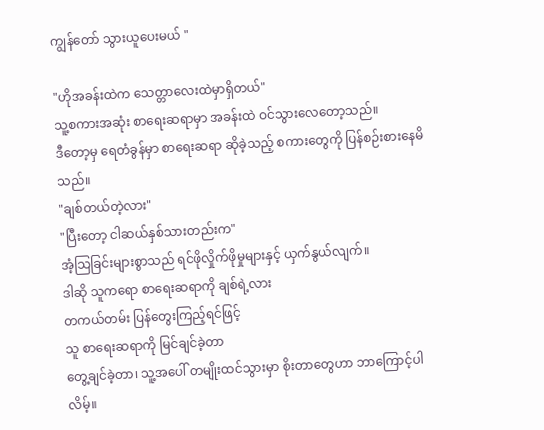ကျွန်တော် သွားယူပေးမယ် "

"ဟိုအခန်းထဲက သေတ္တာလေးထဲမှာရှိတယ်"
သူ့စကားအဆုံး စာရေးဆရာမှာ အခန်းထဲ ဝင်သွားလေတော့သည်။
ဒီတော့မှ ရေတံခွန်မှာ စာရေးဆရာ ဆိုခဲ့သည့် စကားတွေကို ပြန်စဉ်းစားနေမိသည်။
"ချစ်တယ်တဲ့လား"
"ပြီးတော့ ငါဆယ်နှစ်သားတည်းက"
အံ့သြခြင်းများစွာသည် ရင်ဖိုလှိုက်ဖိုမှုများနှင့် ယှက်နွယ်လျက်။
ဒါဆို သူကရော စာရေးဆရာကို ချစ်ရဲ့လား
တကယ်တမ်း ပြန်တွေးကြည့်ရင်ဖြင့်
သူ စာရေးဆရာကို မြင်ချင်ခဲ့တာ
တွေ့ချင်ခဲ့တာ၊ သူ့အပေါ် တမျိုးထင်သွားမှာ စိုးတာတွေဟာ ဘာကြောင့်ပါလိမ့်။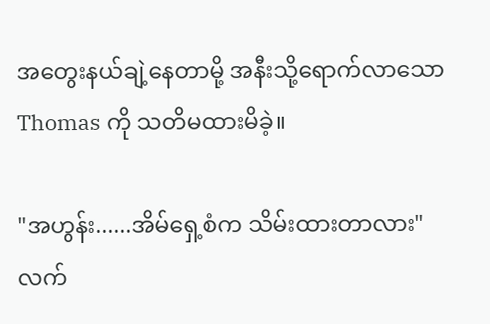အတွေးနယ်ချဲ့နေတာမို့ အနီးသို့ရောက်လာသော Thomas ကို သတိမထားမိခဲ့။

"အဟွန်း......အိမ်ရှေ့စံက သိမ်းထားတာလား"
လက်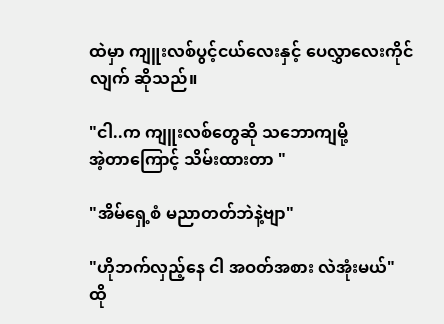ထဲမှာ ကျူးလစ်ပွင့်ငယ်လေးနှင့် ပေလွှာလေးကိုင်လျက် ဆိုသည်။

"ငါ..က ကျူးလစ်တွေဆို သဘောကျမို့
အဲ့တာကြောင့် သိမ်းထားတာ "

"အိမ်ရှေ့စံ မညာတတ်ဘဲနဲ့ဗျာ"

"ဟိုဘက်လှည့်နေ ငါ အဝတ်အစား လဲအုံးမယ်"
ထို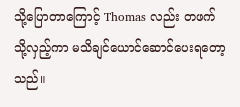သို့ပြောတာကြောင့် Thomas လည်း တဖက်သို့လှည့်ကာ မသိချင်ယောင်ဆောင်ပေးရတော့သည်။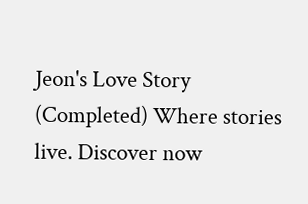Jeon's Love Story (Completed) Where stories live. Discover now